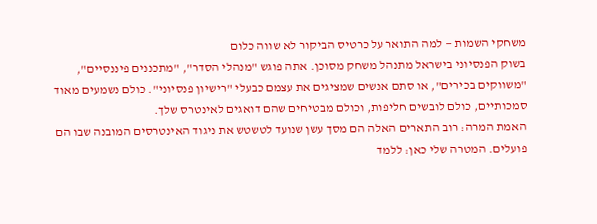משחקי השמות — למה התואר על כרטיס הביקור לא שווה כלום
בשוק הפנסיוני בישראל מתנהל משחק מסוכן. אתה פוגש "מנהלי הסדר", "מתכננים פיננסיים", "משווקים בכירים", או סתם אנשים שמציגים את עצמם כבעלי "רישיון פנסיוני". כולם נשמעים מאוד סמכותיים, כולם לובשים חליפות, וכולם מבטיחים שהם דואגים לאינטרס שלך.
האמת המרה: רוב התארים האלה הם מסך עשן שנועד לטשטש את ניגוד האינטרסים המובנה שבו הם פועלים. המטרה שלי כאן: ללמד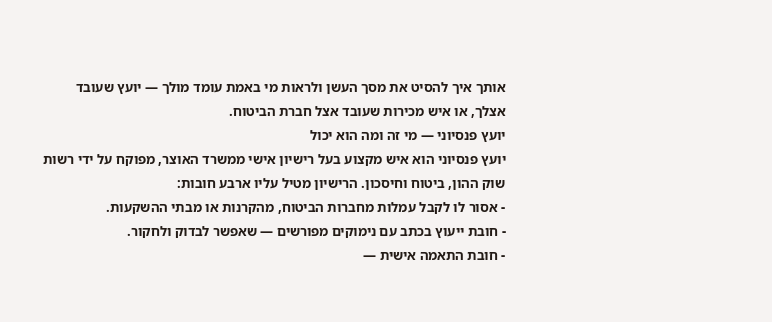אותך איך להסיט את מסך העשן ולראות מי באמת עומד מולך — יועץ שעובד אצלך, או איש מכירות שעובד אצל חברת הביטוח.
יועץ פנסיוני — מי זה ומה הוא יכול
יועץ פנסיוני הוא איש מקצוע בעל רישיון אישי ממשרד האוצר, מפוקח על ידי רשות שוק ההון, ביטוח וחיסכון. הרישיון מטיל עליו ארבע חובות:
- אסור לו לקבל עמלות מחברות הביטוח, מהקרנות או מבתי ההשקעות.
- חובת ייעוץ בכתב עם נימוקים מפורשים — שאפשר לבדוק ולחקור.
- חובת התאמה אישית —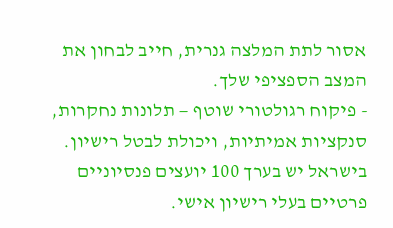אסור לתת המלצה גנרית, חייב לבחון את המצב הספציפי שלך.
- פיקוח רגולטורי שוטף — תלונות נחקרות, סנקציות אמיתיות, ויכולת לבטל רישיון.
בישראל יש בערך 100 יועצים פנסיוניים פרטיים בעלי רישיון אישי.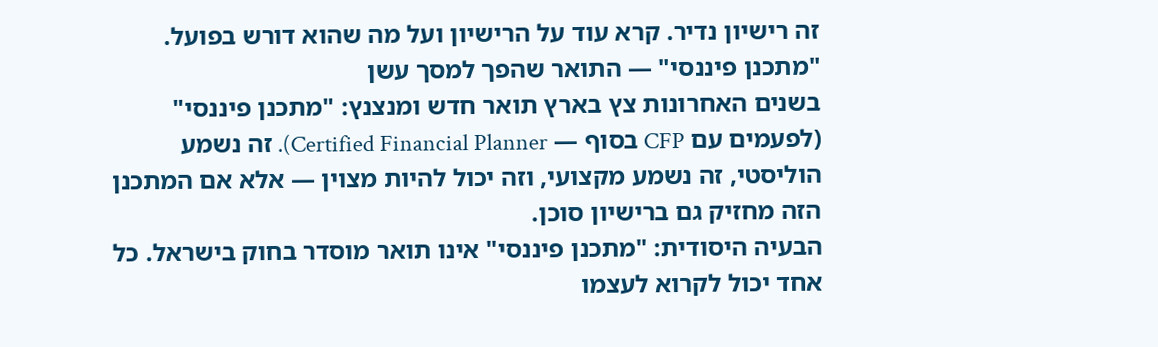זה רישיון נדיר. קרא עוד על הרישיון ועל מה שהוא דורש בפועל.
"מתכנן פיננסי" — התואר שהפך למסך עשן
בשנים האחרונות צץ בארץ תואר חדש ומנצנץ: "מתכנן פיננסי" (לפעמים עם CFP בסוף — Certified Financial Planner). זה נשמע הוליסטי, זה נשמע מקצועי, וזה יכול להיות מצוין — אלא אם המתכנן הזה מחזיק גם ברישיון סוכן.
הבעיה היסודית: "מתכנן פיננסי" אינו תואר מוסדר בחוק בישראל. כל אחד יכול לקרוא לעצמו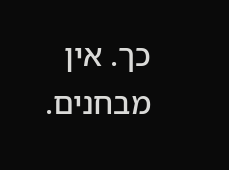כך. אין מבחנים.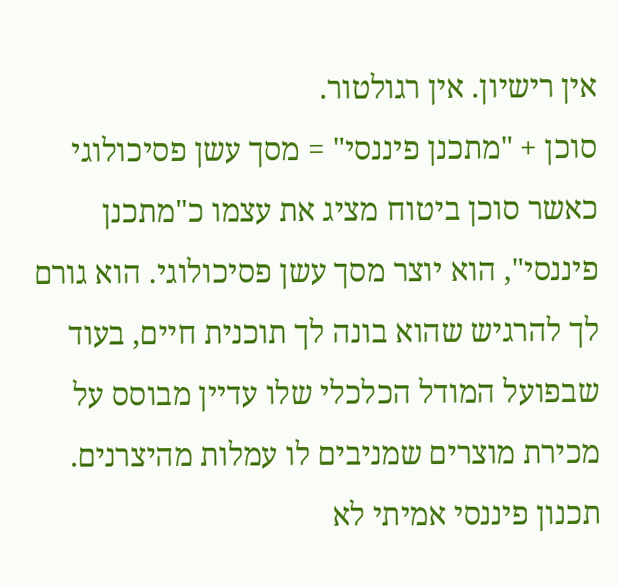אין רישיון. אין רגולטור.
סוכן + "מתכנן פיננסי" = מסך עשן פסיכולוגי
כאשר סוכן ביטוח מציג את עצמו כ"מתכנן פיננסי", הוא יוצר מסך עשן פסיכולוגי. הוא גורם לך להרגיש שהוא בונה לך תוכנית חיים, בעוד שבפועל המודל הכלכלי שלו עדיין מבוסס על מכירת מוצרים שמניבים לו עמלות מהיצרנים. תכנון פיננסי אמיתי לא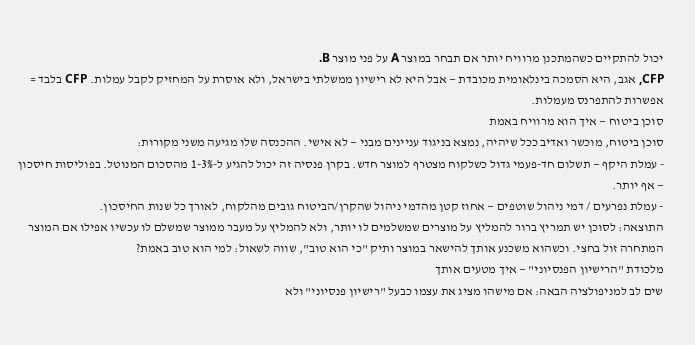יכול להתקיים כשהמתכנן מרוויח יותר אם תבחר במוצר A על פני מוצר B.
CFP, אגב, היא הסמכה בינלאומית מכובדת — אבל היא לא רישיון ממשלתי בישראל, ולא אוסרת על המחזיק לקבל עמלות. CFP בלבד = אפשרות להתפרנס מעמלות.
סוכן ביטוח — איך הוא מרוויח באמת
סוכן ביטוח, מוכשר ואדיב ככל שיהיה, נמצא בניגוד עניינים מבני — לא אישי. ההכנסה שלו מגיעה משני מקורות:
- עמלת היקף — תשלום חד-פעמי גדול כשלקוח מצטרף למוצר חדש. בקרן פנסיה זה יכול להגיע ל-1-3% מהסכום המנוטל. בפוליסות חיסכון — אף יותר.
- עמלת נפרעים / דמי ניהול שוטפים — אחוז קטן מהדמי ניהול שהקרן/הביטוח גובים מהלקוח, לאורך כל שנות החיסכון.
התוצאה: לסוכן יש תמריץ ברור להמליץ על מוצרים שמשלמים לו יותר, ולא להמליץ על מעבר ממוצר שמשלם לו עכשיו אפילו אם המוצר המתחרה זול בחצי. וכשהוא משכנע אותך להישאר במוצר ותיק "כי הוא טוב", שווה לשאול: למי הוא טוב באמת?
מלכודת "הרישיון הפנסיוני" — איך מטעים אותך
שים לב למניפולציה הבאה: אם מישהו מציג את עצמו כבעל "רישיון פנסיוני" ולא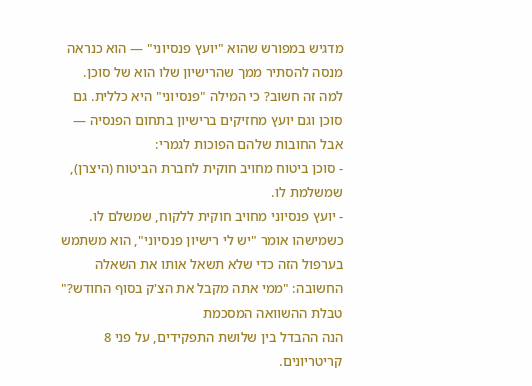מדגיש במפורש שהוא "יועץ פנסיוני" — הוא כנראה מנסה להסתיר ממך שהרישיון שלו הוא של סוכן.
למה זה חשוב? כי המילה "פנסיוני" היא כללית. גם סוכן וגם יועץ מחזיקים ברישיון בתחום הפנסיה — אבל החובות שלהם הפוכות לגמרי:
- סוכן ביטוח מחויב חוקית לחברת הביטוח (היצרן), שמשלמת לו.
- יועץ פנסיוני מחויב חוקית ללקוח, שמשלם לו.
כשמישהו אומר "יש לי רישיון פנסיוני", הוא משתמש בערפול הזה כדי שלא תשאל אותו את השאלה החשובה: "ממי אתה מקבל את הצ'ק בסוף החודש?"
טבלת ההשוואה המסכמת
הנה ההבדל בין שלושת התפקידים, על פני 8 קריטריונים.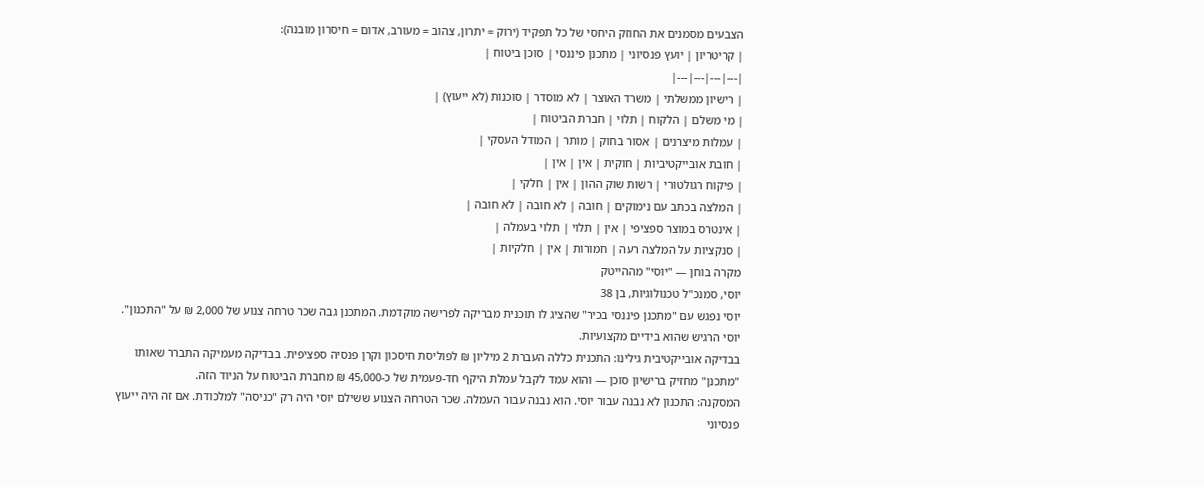הצבעים מסמנים את החוזק היחסי של כל תפקיד (ירוק = יתרון, צהוב = מעורב, אדום = חיסרון מובנה):
| קריטריון | יועץ פנסיוני | מתכנן פיננסי | סוכן ביטוח |
|---|---|---|---|
| רישיון ממשלתי | משרד האוצר | לא מוסדר | סוכנות (לא ייעוץ) |
| מי משלם | הלקוח | תלוי | חברת הביטוח |
| עמלות מיצרנים | אסור בחוק | מותר | המודל העסקי |
| חובת אובייקטיביות | חוקית | אין | אין |
| פיקוח רגולטורי | רשות שוק ההון | אין | חלקי |
| המלצה בכתב עם נימוקים | חובה | לא חובה | לא חובה |
| אינטרס במוצר ספציפי | אין | תלוי | תלוי בעמלה |
| סנקציות על המלצה רעה | חמורות | אין | חלקיות |
מקרה בוחן — "יוסי" מההייטק
יוסי, סמנכ"ל טכנולוגיות, בן 38
יוסי נפגש עם "מתכנן פיננסי בכיר" שהציג לו תוכנית מבריקה לפרישה מוקדמת. המתכנן גבה שכר טרחה צנוע של 2,000 ₪ על "התכנון". יוסי הרגיש שהוא בידיים מקצועיות.
בבדיקה אובייקטיבית גילינו: התכנית כללה העברת 2 מיליון ₪ לפוליסת חיסכון וקרן פנסיה ספציפית. בבדיקה מעמיקה התברר שאותו "מתכנן" מחזיק ברישיון סוכן — והוא עמד לקבל עמלת היקף חד-פעמית של כ-45,000 ₪ מחברת הביטוח על הניוד הזה.
המסקנה: התכנון לא נבנה עבור יוסי. הוא נבנה עבור העמלה. שכר הטרחה הצנוע ששילם יוסי היה רק "כניסה" למלכודת. אם זה היה ייעוץ פנסיוני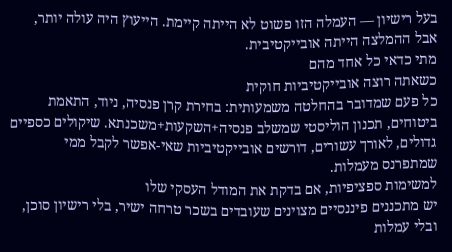בעל רישיון — העמלה הזו פשוט לא הייתה קיימת. הייעוץ היה עולה יותר, אבל ההמלצה הייתה אובייקטיבית.
מתי כדאי כל אחד מהם
כשאתה רוצה אובייקטיביות חוקית
כל פעם שמדובר בהחלטה משמעותית: בחירת קרן פנסיה, ניוד, התאמת ביטוחים, תכנון הוליסטי שמשלב פנסיה+השקעות+משכנתא. שיקולים כספיים גדולים, לאורך עשורים, דורשים אובייקטיביות שאי-אפשר לקבל ממי שמתפרנס מעמלות.
למשימות ספציפיות, אם בדקת את המודל העסקי שלו
יש מתכננים פיננסיים מצוינים שעובדים בשכר טרחה ישיר, בלי רישיון סוכן, ובלי עמלות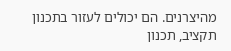מהיצרנים. הם יכולים לעזור בתכנון תקציב, תכנון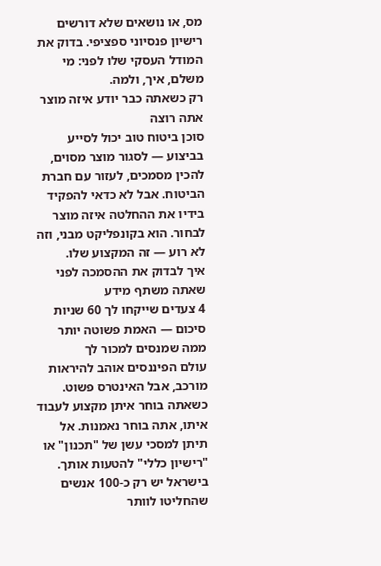מס, או נושאים שלא דורשים רישיון פנסיוני ספציפי. בדוק את המודל העסקי שלו לפני: מי משלם, איך, ולמה.
רק כשאתה כבר יודע איזה מוצר אתה רוצה
סוכן ביטוח טוב יכול לסייע בביצוע — לסגור מוצר מסוים, להכין מסמכים, לעזור עם חברת הביטוח. אבל לא כדאי להפקיד בידיו את ההחלטה איזה מוצר לבחור. הוא בקונפליקט מבני, וזה לא רוע — זה המקצוע שלו.
איך לבדוק את ההסמכה לפני שאתה משתף מידע
4 צעדים שייקחו לך 60 שניות
סיכום — האמת פשוטה יותר ממה שמנסים למכור לך
עולם הפיננסים אוהב להיראות מורכב, אבל האינטרס פשוט. כשאתה בוחר איתן מקצוע לעבוד איתו, אתה בוחר נאמנות. אל תיתן למסכי עשן של "תכנון" או "רישיון כללי" להטעות אותך.
בישראל יש רק כ-100 אנשים שהחליטו לוותר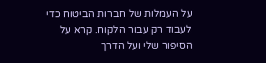על העמלות של חברות הביטוח כדי לעבוד רק עבור הלקוח. קרא על הסיפור שלי ועל הדרך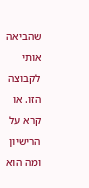שהביאה אותי לקבוצה הזו. או קרא על הרישיון ומה הוא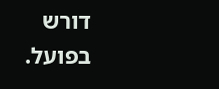דורש בפועל.